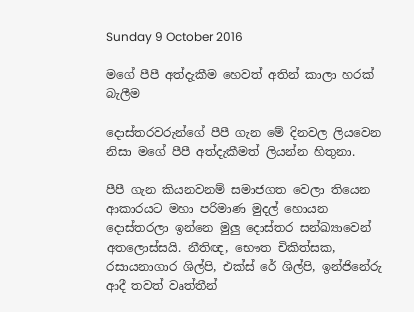Sunday 9 October 2016

මගේ පීපී අත්දැකීම හෙවත් අතින් කාලා හරක් බැලීම

දොස්තරවරුන්ගේ පීපී ගැන මේ දිනවල ලියවෙන නිසා මගේ පීපී අත්දැකීමත් ලියන්න හිතුනා.

පීපී ගැන කියනවනම් සමාජගත වෙලා තියෙන ආකාරයට මහා පරිමාණ මුදල් හොයන දොස්තරලා ඉන්නෙ මුලු දොස්තර සන්ඛ්‍යාවෙන් අතලොස්සයි. නීතිඥ, භෞත චිකිත්සක, රසායනාගාර ශිල්පි, එක්ස් රේ ශිල්පි, ඉන්ජිනේරු ආදී තවත් වෘත්තීන්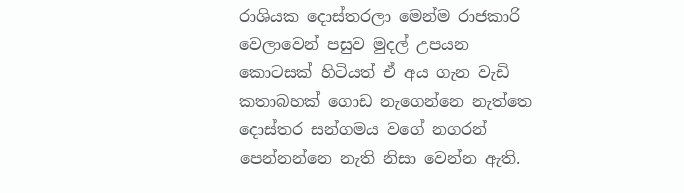රාශියක දොස්තරලා මෙන්ම රාජකාරි වෙලාවෙන් පසුව මුදල් උපයන කොටසක් හිටියත් ඒ අය ගැන වැඩි කතාබහක් ගොඩ නැගෙන්නෙ නැත්තෙ දොස්තර සන්ගමය වගේ නගරන් පෙන්නන්නෙ නැති නිසා වෙන්න ඇති.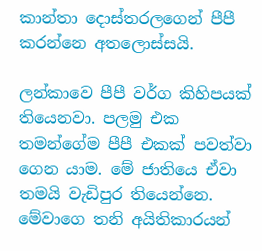කාන්තා දොස්තරලගෙන් පීපී කරන්නෙ අතලොස්සයි.

ලන්කාවෙ පීපී වර්ග කිහිපයක් තියෙනවා. පලමු එක තමන්ගේම පීපී එකක් පවත්වා ගෙන යාම. මේ ජාතියෙ ඒවා තමයි වැඩිපුර තියෙන්නෙ. මේවාගෙ තනි අයිතිකාරයන්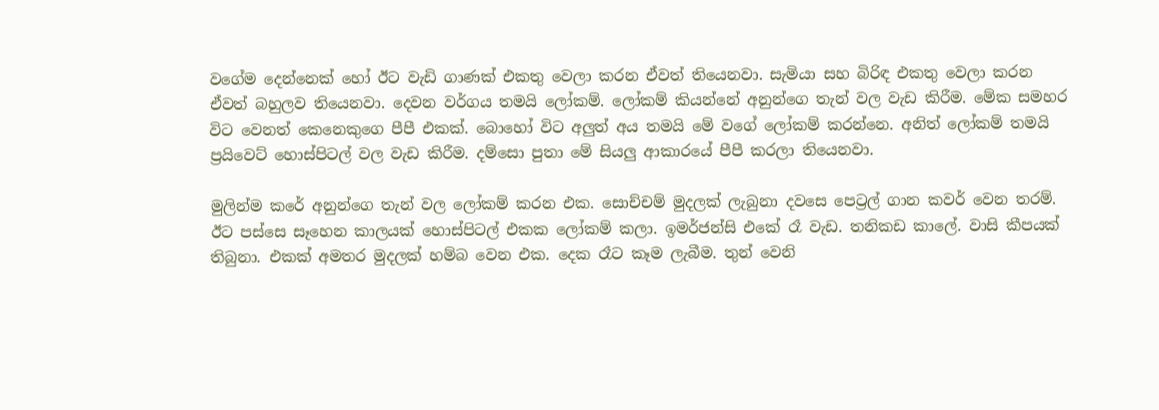වගේම දෙන්නෙක් හෝ ඊට වැඩි ගාණක් එකතු වෙලා කරන ඒවත් තියෙනවා. සැමියා සහ බිරිඳ එකතු වෙලා කරන ඒවත් බහුලව තියෙනවා. දෙවන වර්ගය තමයි ලෝකම්. ලෝකම් කියන්නේ අනුන්ගෙ තැන් වල වැඩ කිරීම. මේක සමහර විට වෙනත් කෙනෙකුගෙ පීපී එකක්. බොහෝ විට අලුත් අය තමයි මේ වගේ ලෝකම් කරන්නෙ. අනිත් ලෝකම් තමයි ප්‍රයිවෙට් හොස්පිටල් වල වැඩ කිරීම. දම්සො පුතා මේ සියලු ආකාරයේ පීපී කරලා තියෙනවා.

මුලින්ම කරේ අනුන්ගෙ තැන් වල ලෝකම් කරන එක. සොච්චම් මුදලක් ලැබුනා දවසෙ පෙට්‍රල් ගාන කවර් වෙන තරම්. ඊට පස්සෙ සෑහෙන කාලයක් හොස්පිටල් එකක ලෝකම් කලා. ඉමර්ජන්සි එකේ රෑ වැඩ. තනිකඩ කාලේ. වාසි කීපයක් තිබුනා. එකක් අමතර මුදලක් හම්බ වෙන එක. දෙක රෑට කෑම ලැබීම. තුන් වෙනි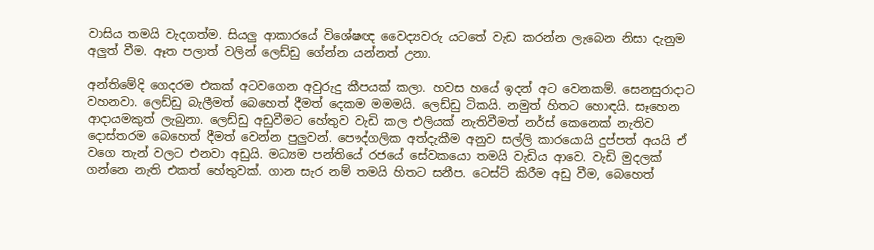වාසිය තමයි වැදගත්ම. සියලු ආකාරයේ විශේෂඥ වෛද්‍යවරු යටතේ වැඩ කරන්න ලැබෙන නිසා දැනුම අලුත් වීම. ඈත පලාත් වලින් ලෙඩ්ඩු ගේන්න යන්නත් උනා.

අන්තිමේදි ගෙදරම එකක් අටවගෙන අවුරුදු කීපයක් කලා. හවස හයේ ඉදන් අට වෙනකම්. සෙනසුරාදාට වහනවා. ලෙඩ්ඩු බැලීමත් බෙහෙත් දීමත් දෙකම මමමයි. ලෙඩ්ඩු ටිකයි. නමුත් හිතට හොඳයි. සෑහෙන ආදායමකුත් ලැබුනා. ලෙඩ්ඩු අඩුවීමට හේතුව වැඩි කල එලියක් නැතිවීමත් නර්ස් කෙනෙක් නැතිව දොස්තරම බෙහෙත් දීමත් වෙන්න පුලුවන්. පෞද්ගලික අත්දැකීම අනුව සල්ලි කාරයොයි දුප්පත් අයයි ඒ වගෙ තැන් වලට එනවා අඩුයි. මධ්‍යම පන්තියේ රජයේ සේවකයො තමයි වැඩිය ආවෙ. වැඩි මුදලක් ගන්නෙ නැති එකත් හේතුවක්. ගාන සැර නම් තමයි හිතට සනීප. ටෙස්ට් කිරීම අඩු වීම, බෙහෙත්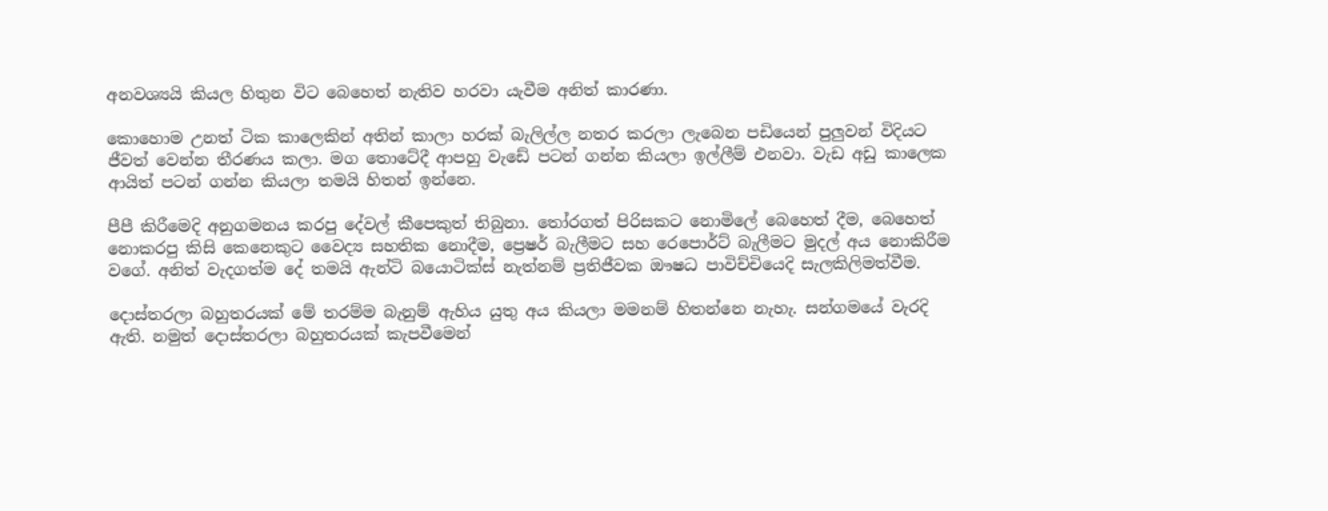අනවශ්‍යයි කියල හිතුන විට බෙහෙත් නැතිව හරවා යැවීම අනිත් කාරණා.

කොහොම උනත් ටික කාලෙකින් අතින් කාලා හරක් බැලිල්ල නතර කරලා ලැබෙන පඩියෙන් පුලුවන් විදියට ජීවත් වෙන්න තීරණය කලා. මග තොටේදී ආපහු වැඩේ පටන් ගන්න කියලා ඉල්ලීම් එනවා. වැඩ අඩු කාලෙක ආයිත් පටන් ගන්න කියලා තමයි හිතන් ඉන්නෙ.

පීපී කිරීමෙදි අනුගමනය කරපු දේවල් කීපෙකුත් තිබුනා. තෝරගත් පිරිසකට නොමිලේ බෙහෙත් දීම, බෙහෙත් නොකරපු කිසි කෙනෙකුට වෛද්‍ය සහතික නොදීම, ප්‍රෙෂර් බැලීමට සහ රෙපොර්ට් බැලීමට මුදල් අය නොකිරීම වගේ. අනිත් වැදගත්ම දේ තමයි ඇන්ටි බයොටික්ස් නැත්නම් ප්‍රතිජීවක ඖෂධ පාවිච්චියෙදි සැලකිලිමත්වීම.

දොස්තරලා බහුතරයක් මේ තරම්ම බැනුම් ඇහිය යුතු අය කියලා මමනම් හිතන්නෙ නැහැ. සන්ගමයේ වැරදි ඇති. නමුත් දොස්තරලා බහුතරයක් කැපවීමෙන්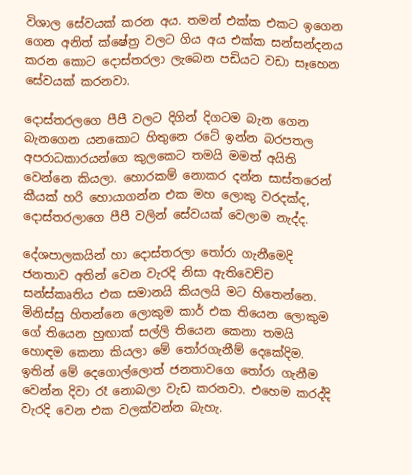විශාල සේවයක් කරන අය. තමන් එක්ක එකට ඉගෙන ගෙන අනිත් ක්ෂේත්‍ර වලට ගිය අය එක්ක සන්සන්දනය කරන කොට දොස්තරලා ලැබෙන පඩියට වඩා සෑහෙන සේවයක් කරනවා.

දොස්තරලගෙ පීපී වලට දිගින් දිගටම බැන ගෙන බැනගෙන යනකොට හිතුනෙ රටේ ඉන්න බරපතල අපරාධකාරයන්ගෙ කුලකෙට තමයි මමත් අයිති වෙන්නෙ කියලා. හොරකම් නොකර දන්න සාස්තරෙන් කීයක් හරි හොයාගන්න එක මහ ලොකු වරදක්ද, දොස්තරලාගෙ පීපී වලින් සේවයක් වෙලාම නැද්ද.

දේශපාලකයින් හා දොස්තරලා තෝරා ගැනීමෙදි ජනතාව අතින් වෙන වැරදි නිසා ඇතිවෙච්ච සන්ස්කෘතිය එක සමානයි කියලයි මට හිතෙන්නෙ. මිනිස්සු හිතන්නෙ ලොකුම කාර් එක තියෙන ලොකුම ගේ තියෙන හුඟාක් සල්ලි තියෙන කෙනා තමයි හොඳම කෙනා කියලා මේ තෝරගැනීම් දෙකේදිම. ඉතින් මේ දෙගොල්ලොත් ජනතාවගෙ තෝරා ගැනීම වෙන්න දිවා රෑ නොබලා වැඩ කරනවා. එහෙම කරද්දි වැරදි වෙන එක වලක්වන්න බැහැ.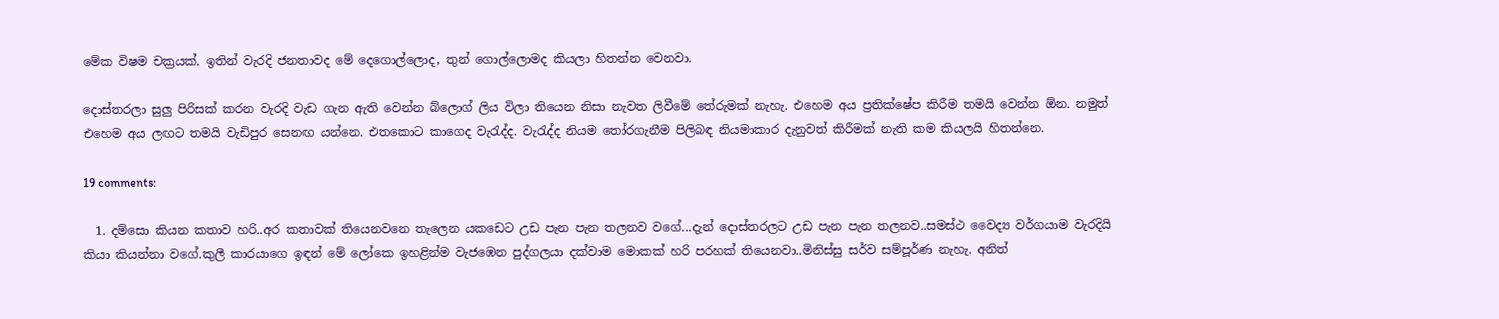මේක විෂම චක්‍රයක්. ඉතින් වැරදි ජනතාවද මේ දෙගොල්ලොද, තුන් ගොල්ලොමද කියලා හිතන්න වෙනවා.

දොස්තරලා සුලු පිරිසක් කරන වැරදි වැඩ ගැන ඇති වෙන්න බ්ලොග් ලිය විලා තියෙන නිසා නැවත ලිවීමේ තේරුමක් නැහැ. එහෙම අය ප්‍රතික්ෂේප කිරීම තමයි වෙන්න ඕන. නමුත් එහෙම අය ලඟට තමයි වැඩිපුර සෙනඟ යන්නෙ. එතකොට කාගෙද වැරැද්ද. වැරැද්ද නියම තෝරගැනීම පිලිබඳ නියමාකාර දැනුවත් කිරීමක් නැති කම කියලයි හිතන්නෙ.

19 comments:

  1. දම්සො කියන කතාව හරි..අර කතාවක් තියෙනවනෙ තැලෙන යකඩෙට උඩ පැන පැන තලනව වගේ...දැන් දොස්තරලට උඩ පැන පැන තලනව..සමස්ථ වෛද්‍ය වර්ගයාම වැරදියි කියා කියන්නා වගේ.කුලී කාරයාගෙ ඉඳන් මේ ලෝකෙ ඉහළින්ම වැජඹෙන පුද්ගලයා දක්වාම මොකක් හරි පරහක් තියෙනවා..මිනිස්සු සර්ව සම්පූර්ණ නැහැ. අනිත්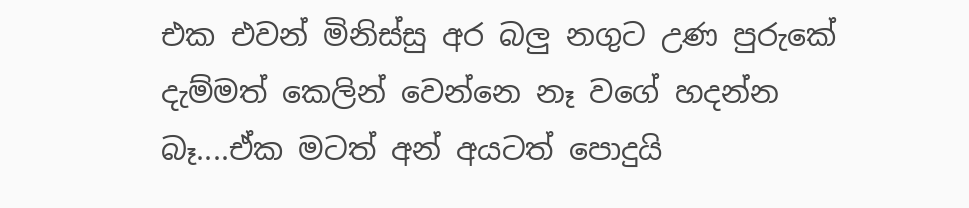එක එවන් මිනිස්සු අර බලු නගුට උණ පුරුකේ දැම්මත් කෙලින් වෙන්නෙ නෑ වගේ හදන්න බෑ....ඒක මටත් අන් අයටත් පොදුයි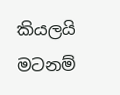කියලයි මටනම්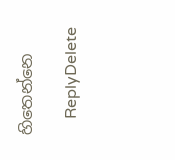හිතෙන්නෙ

    ReplyDelete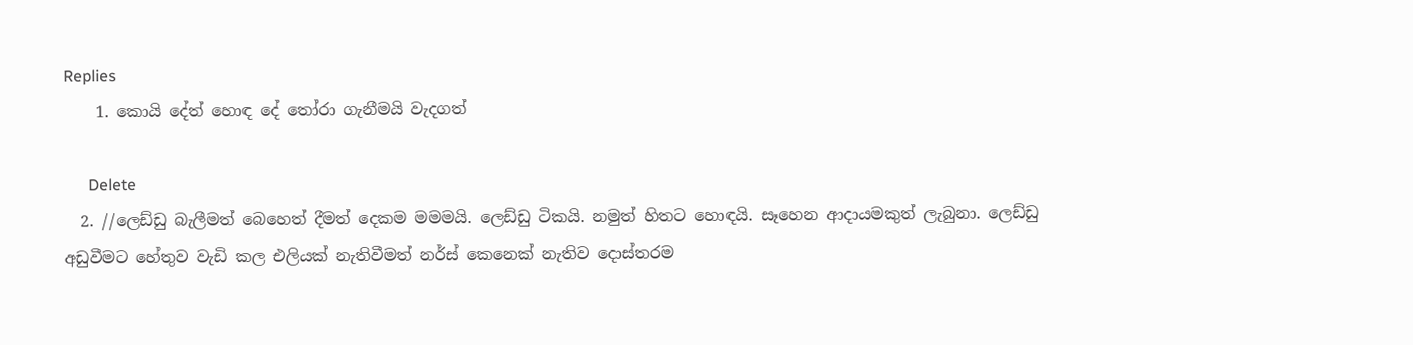Replies
    1. කොයි දේත් හොඳ දේ තෝරා ගැනීමයි වැදගත්

      Delete
  2. //ලෙඩ්ඩු බැලීමත් බෙහෙත් දීමත් දෙකම මමමයි. ලෙඩ්ඩු ටිකයි. නමුත් හිතට හොඳයි. සෑහෙන ආදායමකුත් ලැබුනා. ලෙඩ්ඩු අඩුවීමට හේතුව වැඩි කල එලියක් නැතිවීමත් නර්ස් කෙනෙක් නැතිව දොස්තරම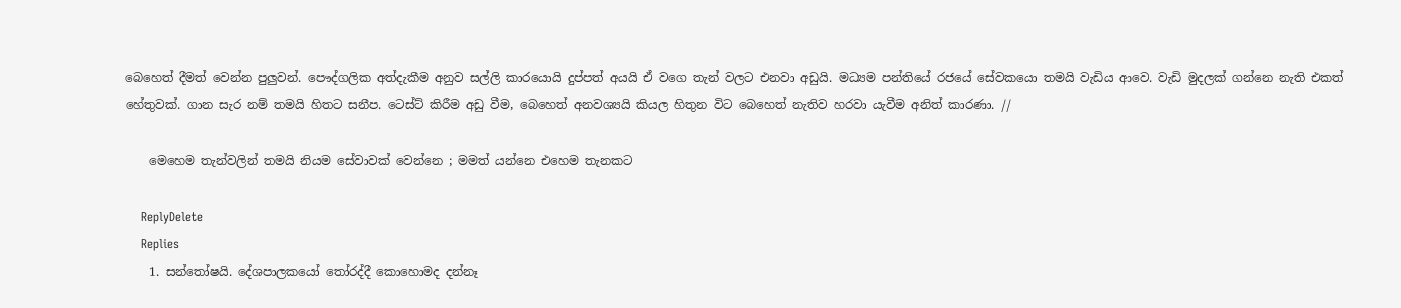බෙහෙත් දීමත් වෙන්න පුලුවන්. පෞද්ගලික අත්දැකීම අනුව සල්ලි කාරයොයි දුප්පත් අයයි ඒ වගෙ තැන් වලට එනවා අඩුයි. මධ්‍යම පන්තියේ රජයේ සේවකයො තමයි වැඩිය ආවෙ. වැඩි මුදලක් ගන්නෙ නැති එකත් හේතුවක්. ගාන සැර නම් තමයි හිතට සනීප. ටෙස්ට් කිරීම අඩු වීම, බෙහෙත් අනවශ්‍යයි කියල හිතුන විට බෙහෙත් නැතිව හරවා යැවීම අනිත් කාරණා. //

    මෙහෙම තැන්වලින් තමයි නියම සේවාවක් වෙන්නෙ ; මමත් යන්නෙ එහෙම තැනකට

    ReplyDelete
    Replies
    1. සන්තෝෂයි. දේශපාලකයෝ තෝරද්දී කොහොමද දන්නෑ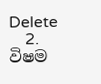Delete
    2. විෂම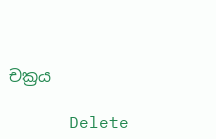චක්‍රය

      Delete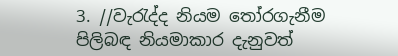3. //වැරැද්ද නියම තෝරගැනීම පිලිබඳ නියමාකාර දැනුවත්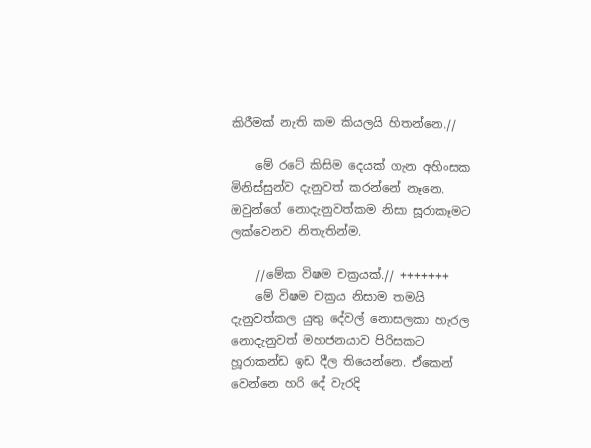කිරීමක් නැති කම කියලයි හිතන්නෙ.//

    මේ රටේ කිසිම දෙයක් ගැන අහිංසක මිනිස්සුන්ව දැනුවත් කරන්නේ නෑනෙ. ඔවුන්ගේ නොදැනුවත්කම නිසා සූරාකෑමට ලක්වෙනව නිතැතින්ම.

    //මේක විෂම චක්‍රයක්.// +++++++
    මේ විෂම චක්‍රය නිසාම තමයි දැනුවත්කල යුතු දේවල් නොසලකා හැරල නොදැනුවත් මහජනයාව පිරිසකට හූරාකන්ඩ ඉඩ දීල තියෙන්නෙ. ඒකෙන් වෙන්නෙ හරි දේ වැරදි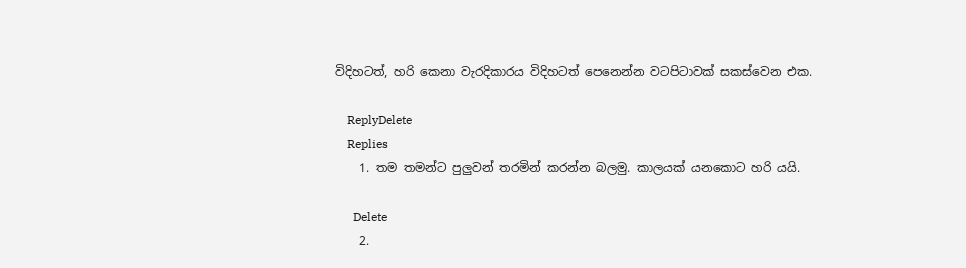විදිහටත්, හරි කෙනා වැරදිකාරය විදිහටත් පෙනෙන්න වටපිටාවක් සකස්වෙන එක.

    ReplyDelete
    Replies
    1. තම තමන්ට පුලුවන් තරමින් කරන්න බලමු. කාලයක් යනකොට හරි යයි.

      Delete
    2.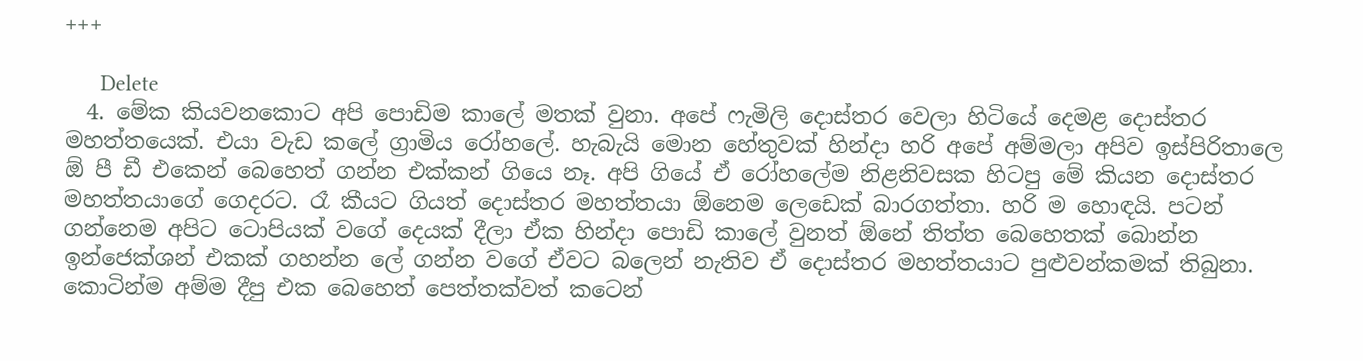+++

      Delete
  4. මේක කියවනකොට අපි පොඩිම කාලේ මතක් වුනා. අපේ ෆැමිලි දොස්තර වෙලා හිටියේ දෙමළ දොස්තර මහත්තයෙක්. එයා වැඩ කලේ ග්‍රාමිය රෝහලේ. හැබැයි මොන හේතුවක් හින්දා හරි අපේ අම්මලා අපිව ඉස්පිරිතාලෙ ඕ පී ඩී එකෙන් බෙහෙත් ගන්න එක්කන් ගියෙ නෑ. අපි ගියේ ඒ රෝහලේම නිළනිවසක හිටපු මේ කියන දොස්තර මහත්තයාගේ ගෙදරට. රෑ කීයට ගියත් දොස්තර මහත්තයා ඕනෙම ලෙඩෙක් බාරගත්තා. හරි ම හොඳයි. පටන් ගන්නෙම අපිට ටොපියක් වගේ දෙයක් දීලා ඒක හින්දා පොඩි කාලේ වුනත් ඕනේ තිත්ත බෙහෙතක් බොන්න ඉන්ජෙක්ශන් එකක් ගහන්න ලේ ගන්න වගේ ඒවට බලෙන් නැතිව ඒ දොස්තර මහත්තයාට පුළුවන්කමක් තිබුනා. කොටින්ම අම්ම දීපු එක බෙහෙත් පෙත්තක්වත් කටෙන්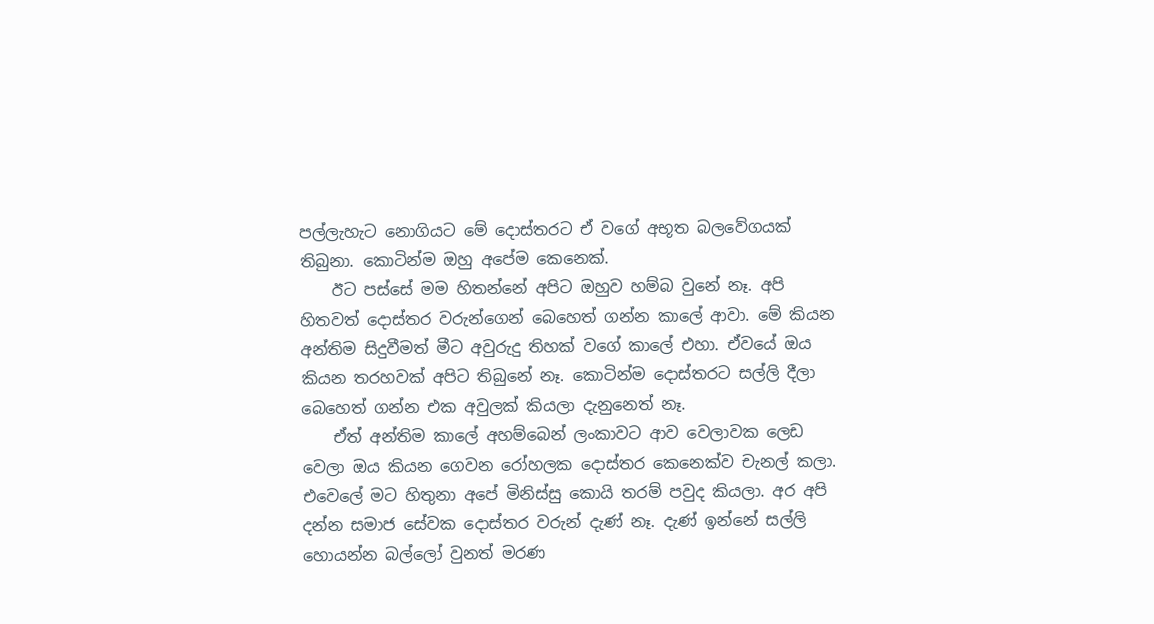පල්ලැහැට නොගියට මේ දොස්තරට ඒ වගේ අභූත බලවේගයක් තිබුනා. කොටින්ම ඔහු අපේම කෙනෙක්.
    ඊට පස්සේ මම හිතන්නේ අපිට ඔහුව හම්බ වුනේ නෑ. අපි හිතවත් දොස්තර වරුන්ගෙන් බෙහෙත් ගන්න කාලේ ආවා. මේ කියන අන්තිම සිදුවීමත් මීට අවුරුදු තිහක් වගේ කාලේ එහා. ඒවයේ ඔය කියන තරහවක් අපිට තිබුනේ නෑ. කොටින්ම දොස්තරට සල්ලි දීලා බෙහෙත් ගන්න එක අවුලක් කියලා දැනුනෙත් නෑ.
    ඒත් අන්තිම කාලේ අහම්බෙන් ලංකාවට ආව වෙලාවක ලෙඩ වෙලා ඔය කියන ගෙවන රෝහලක දොස්තර කෙනෙක්ව චැනල් කලා. එවෙලේ මට හිතුනා අපේ මිනිස්සු කොයි තරම් පවුද කියලා. අර අපි දන්න සමාජ සේවක දොස්තර වරුන් දැණ් නෑ. දැණ් ඉන්නේ සල්ලි හොයන්න බල්ලෝ වුනත් මරණ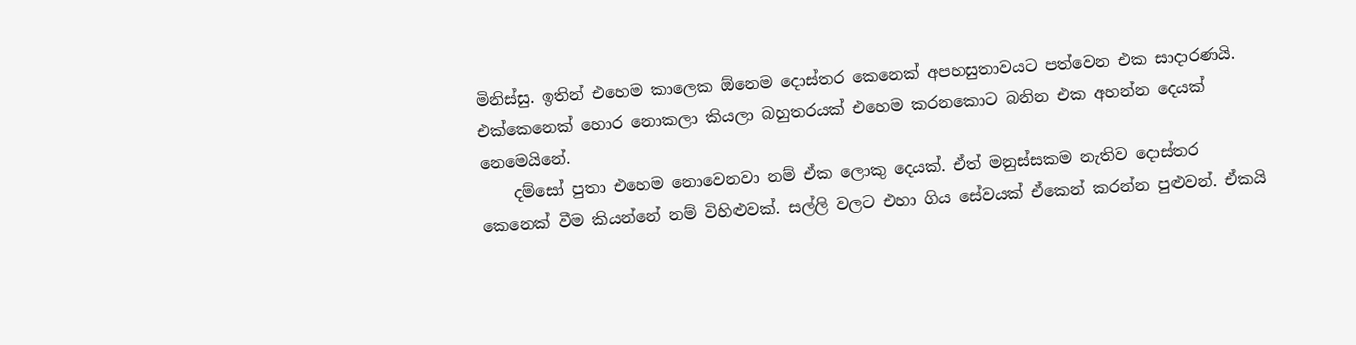මිනිස්සු. ඉතින් එහෙම කාලෙක ඕනෙම දොස්තර කෙනෙක් අපහසුතාවයට පත්වෙන එක සාදාරණයි. එක්කෙනෙක් හොර නොකලා කියලා බහුතරයක් එහෙම කරනකොට බනින එක අහන්න දෙයක් නෙමෙයිනේ.
    දම්සෝ පුතා එහෙම නොවෙනවා නම් ඒක ලොකු දෙයක්. ඒත් මනුස්සකම නැතිව දොස්තර කෙනෙක් වීම කියන්නේ නම් විහිළුවක්. සල්ලි වලට එහා ගිය සේවයක් ඒකෙන් කරන්න පුළුවන්. ඒකයි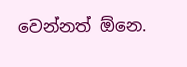වෙන්නත් ඕනෙ.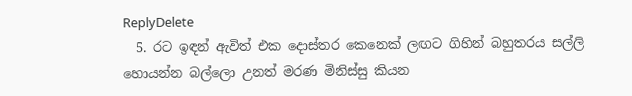ReplyDelete
  5. රට ඉඳන් ඇවිත් එක දොස්තර කෙනෙක් ලඟට ගිහින් බහුතරය සල්ලි හොයන්න බල්ලො උනත් මරණ මිනිස්සු කියන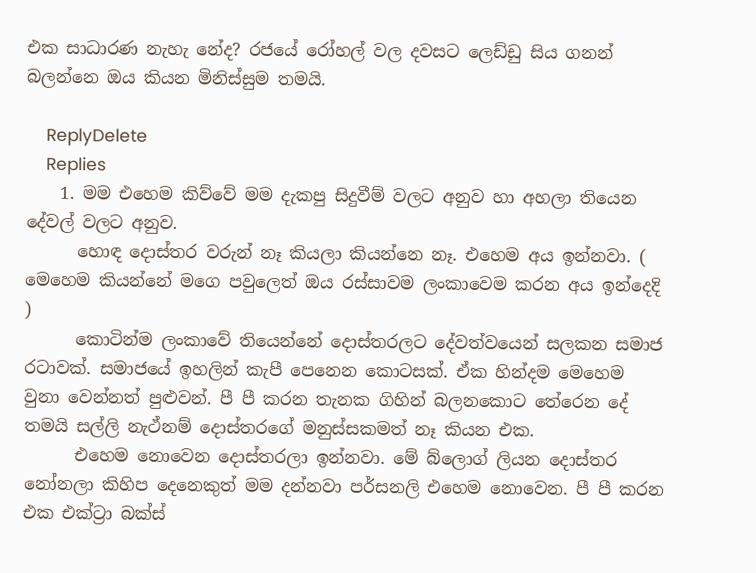එක සාධාරණ නැහැ නේද? රජයේ රෝහල් වල දවසට ලෙඩ්ඩු සිය ගනන් බලන්නෙ ඔය කියන මිනිස්සුම තමයි.

    ReplyDelete
    Replies
    1. මම එහෙම කිව්වේ මම දැකපු සිදුවීම් වලට අනුව හා අහලා තියෙන දේවල් වලට අනුව.
      හොඳ දොස්තර වරුන් නෑ කියලා කියන්නෙ නෑ. එහෙම අය ඉන්නවා. ( මෙහෙම කියන්නේ මගෙ පවුලෙත් ඔය රස්සාවම ලංකාවෙම කරන අය ඉන්දෙදි )
      කොටින්ම ලංකාවේ තියෙන්නේ දොස්තරලට දේවත්වයෙන් සලකන සමාජ රටාවක්. සමාජයේ ඉහලින් කැපී පෙනෙන කොටසක්. ඒක හින්දම මෙහෙම වුනා වෙන්නත් පුළුවන්. පී පී කරන තැනක ගිහින් බලනකොට තේරෙන දේ තමයි සල්ලි නැථ්නම් දොස්තරගේ මනුස්සකමත් නෑ කියන එක.
      එහෙම නොවෙන දොස්තරලා ඉන්නවා. මේ බ්ලොග් ලියන දොස්තර නෝනලා කිහිප දෙනෙකුත් මම දන්නවා පර්සනලි එහෙම නොවෙන. පී පී කරන එක එක්ට්‍රා බක්ස්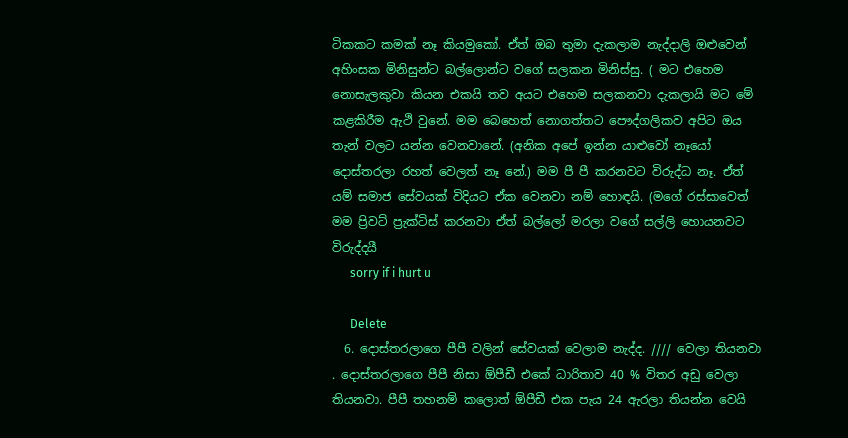ටිකකට කමක් නෑ කියමුකෝ. ඒත් ඔබ තුමා දැකලාම නැද්දාලි ඔළුවෙන් අහිංසක මිනිසුන්ට බල්ලොන්ට වගේ සලකන මිනිස්සු. ( මට එහෙම නොසැලකුවා කියන එකයි තව අයට එහෙම සලකනවා දැකලායි මට මේ කළකිරීම ඇථි වුනේ. මම බෙහෙත් නොගත්තට පෞද්ගලිකව අපිට ඔය තැන් වලට යන්න වෙනවානේ. (අනික අපේ ඉන්න යාළුවෝ නෑයෝ දොස්තරලා රහත් වෙලත් නෑ නේ.) මම පී පී කරනවට විරුද්ධ නෑ. ඒත් යම් සමාජ සේවයක් විදියට ඒක වෙනවා නම් හොඳයි. (මගේ රස්සාවෙත් මම ප්‍රිවට් ප්‍රැක්ටිස් කරනවා ඒත් බල්ලෝ මරලා වගේ සල්ලි හොයනවට විරුද්දයී
      sorry if i hurt u

      Delete
  6. දොස්තරලාගෙ පීපී වලින් සේවයක් වෙලාම නැද්ද. //// වෙලා තියනවා . දොස්තරලාගෙ පීපී නිසා ඕපීඩී එකේ ධාරිතාව 40 % විතර අඩු වෙලා තියනවා. පීපී තහනම් කලොත් ඕපීඩී එක පැය 24 ඇරලා තියන්න වෙයි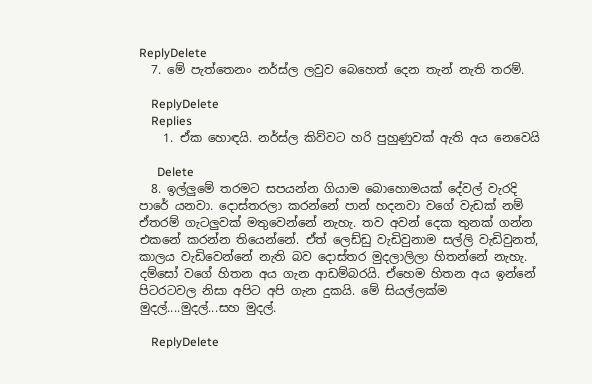ReplyDelete
  7. මේ පැත්තෙනං නර්ස්ල ලවුව බෙහෙත් දෙන තැන් නැති තරම්.

    ReplyDelete
    Replies
    1. ඒක හොඳයි. නර්ස්ල කිව්වට හරි පුහුණුවක් ඇති අය නෙවෙයි

      Delete
  8. ඉල්ලුමේ තරමට සපයන්න ගියාම බොහොමයක් දේවල් වැරදි පාරේ යනවා. දොස්තරලා කරන්නේ පාන් හදනවා වගේ වැඩක් නම් ඒතරම් ගැටලුවක් මතුවෙන්නේ නැහැ. තව අවන් දෙක තුනක් ගන්න එකනේ කරන්න තියෙන්නේ. ඒත් ලෙඩ්ඩු වැඩිවුනාම සල්ලි වැඩිවුනත්, කාලය වැඩිවෙන්නේ නැති බව දොස්තර මුදලාලිලා හිතන්නේ නැහැ. දම්සෝ වගේ හිතන අය ගැන ආඩම්බරයි. ඒහෙම හිතන අය ඉන්නේ පිටරටවල නිසා අපිට අපි ගැන දුකයි. මේ සියල්ලක්ම මුදල්....මුදල්...සහ මුදල්.

    ReplyDelete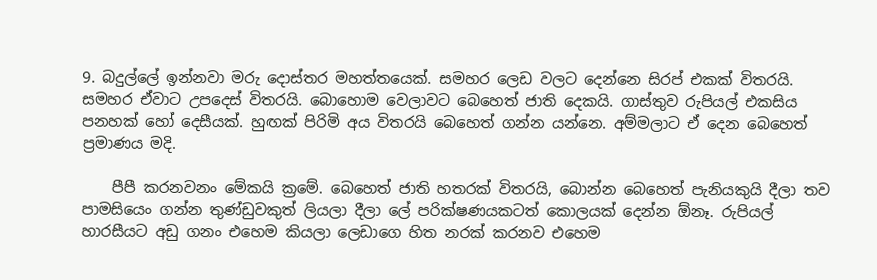9. බදුල්ලේ ඉන්නවා මරු දොස්තර මහත්තයෙක්. සමහර ලෙඩ වලට දෙන්නෙ සිරප් එකක් විතරයි. සමහර ඒවාට උපදෙස් විතරයි. බොහොම වෙලාවට බෙහෙත් ජාති දෙකයි. ගාස්තුව රුපියල් එකසිය පනහක් හෝ දෙසීයක්. හුඟක් පිරිමි අය විතරයි බෙහෙත් ගන්න යන්නෙ. අම්මලාට ඒ දෙන බෙහෙත් ප්‍රමාණය මදි.

    පීපී කරනවනං මේකයි ක්‍රමේ. බෙහෙත් ජාති හතරක් විතරයි, බොන්න බෙහෙත් පැනියකුයි දීලා තව පාමසියෙං ගන්න තුණ්ඩුවකුත් ලියලා දීලා ලේ පරික්ෂණයකටත් කොලයක් දෙන්න ඕනෑ. රුපියල් හාරසීයට අඩු ගනං එහෙම කියලා ලෙඩාගෙ හිත නරක් කරනව එහෙම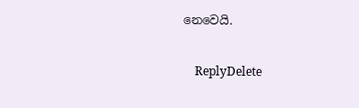නෙවෙයි.

    ReplyDelete